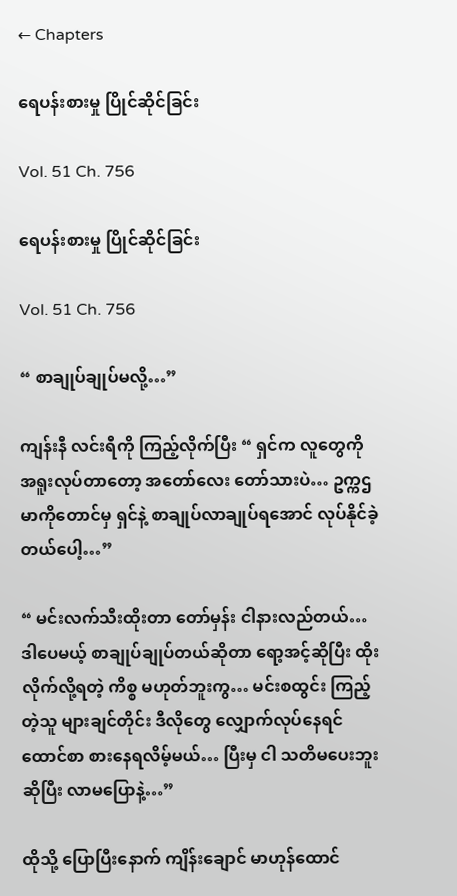← Chapters

ရေပန်းစားမှု ပြိုင်ဆိုင်ခြင်း

Vol. 51 Ch. 756

ရေပန်းစားမှု ပြိုင်ဆိုင်ခြင်း

Vol. 51 Ch. 756

“ စာချုပ်ချုပ်မလို့…”

ကျန်းနီ လင်းရီကို ကြည့်လိုက်ပြီး “ ရှင်က လူတွေကို အရူးလုပ်တာတော့ အတော်လေး တော်သားပဲ… ဥက္ကဌမာကိုတောင်မှ ရှင်နဲ့ စာချုပ်လာချုပ်ရအောင် လုပ်နိုင်ခဲ့တယ်ပေါ့…”

“ မင်းလက်သီးထိုးတာ တော်မှန်း ငါနားလည်တယ်… ဒါပေမယ့် စာချုပ်ချုပ်တယ်ဆိုတာ ရော့အင့်ဆိုပြီး ထိုးလိုက်လို့ရတဲ့ ကိစ္စ မဟုတ်ဘူးကွ… မင်းစထွင်း ကြည့်တဲ့သူ များချင်တိုင်း ဒီလိုတွေ လျှောက်လုပ်နေရင် ထောင်စာ စားနေရလိမ့်မယ်… ပြီးမှ ငါ သတိမပေးဘူးဆိုပြီး လာမပြောနဲ့…”

ထိုသို့ ပြောပြီးနောက် ကျိန်းချောင် မာဟုန်ထောင်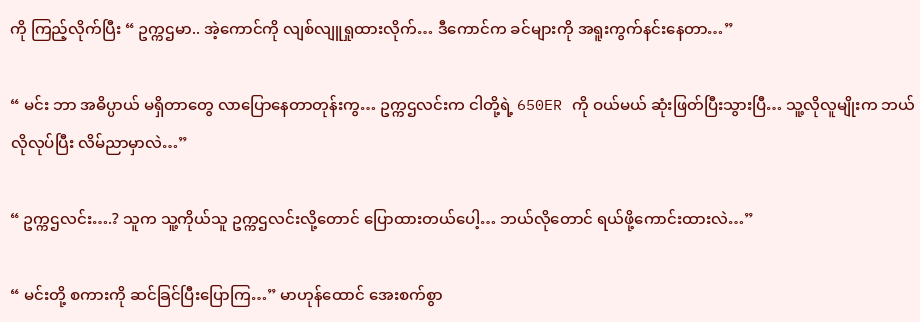ကို ကြည့်လိုက်ပြီး “ ဥက္ကဌမာ.. အဲ့ကောင်ကို လျစ်လျူရှုထားလိုက်… ဒီကောင်က ခင်များကို အရူးကွက်နင်းနေတာ…”

“ မင်း ဘာ အဓိပ္ပာယ် မရှိတာတွေ လာပြောနေတာတုန်းကွ… ဥက္ကဌလင်းက ငါတို့ရဲ့ 650ER ကို ဝယ်မယ် ဆုံးဖြတ်ပြီးသွားပြီ… သူ့လိုလူမျိုးက ဘယ်လိုလုပ်ပြီး လိမ်ညာမှာလဲ…”

“ ဥက္ကဌလင်း….? သူက သူ့ကိုယ်သူ ဥက္ကဌလင်းလို့တောင် ပြောထားတယ်ပေါ့… ဘယ်လိုတောင် ရယ်ဖို့ကောင်းထားလဲ…”

“ မင်းတို့ စကားကို ဆင်ခြင်ပြီးပြောကြ…” မာဟုန်ထောင် အေးစက်စွာ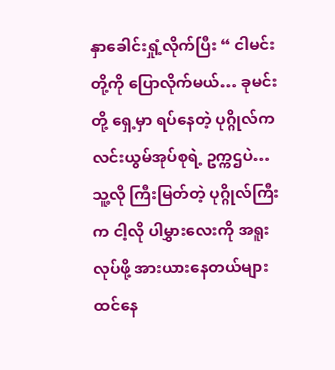နှာခေါင်းရှုံ့လိုက်ပြီး “ ငါမင်းတို့ကို ပြောလိုက်မယ်… ခုမင်းတို့ ရှေ့မှာ ရပ်နေတဲ့ ပုဂ္ဂိုလ်က လင်းယွမ်အုပ်စုရဲ့ ဥက္ကဌပဲ… သူ့လို ကြီးမြတ်တဲ့ ပုဂ္ဂိုလ်ကြီးက ငါ့လို ပါမွှားလေးကို အရူးလုပ်ဖို့ အားယားနေတယ်များ ထင်နေ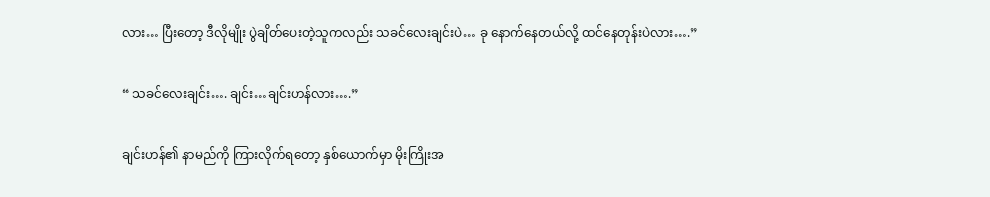လား… ပြီးတော့ ဒီလိုမျိုး ပွဲချိတ်ပေးတဲ့သူကလည်း သခင်လေးချင်းပဲ… ခု နောက်နေတယ်လို့ ထင်နေတုန်းပဲလား….”

“ သခင်လေးချင်း…. ချင်း…ချင်းဟန်လား….”

ချင်းဟန်၏ နာမည်ကို ကြားလိုက်ရတော့ နှစ်ယောက်မှာ မိုးကြိုးအ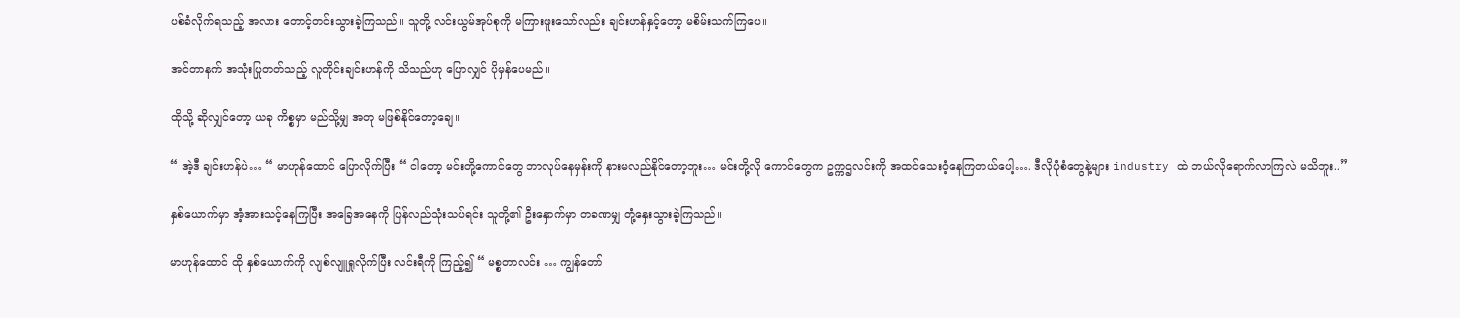ပစ်ခံလိုက်ရသည့် အလား တောင့်တင်းသွားခဲ့ကြသည်။ သူတို့ လင်းယွမ်အုပ်စုကို မကြားဖူးသော်လည်း ချင်းဟန်နှင့်တော့ မစိမ်းသက်ကြပေ။

အင်တာနက် အသုံးပြုတတ်သည့် လူတိုင်းချင်းဟန်ကို သိသည်ဟု ပြောလျှင် ပိုမှန်ပေမည်။

ထိုသို့ ဆိုလျှင်တော့ ယခု ကိစ္စမှာ မည်သို့မျှ အတု မဖြစ်နိုင်တော့ချေ။

“ အဲ့ဒီ ချင်းဟန်ပဲ… “ မာဟုန်ထောင် ပြောလိုက်ပြီး “ ငါတော့ မင်းတို့ကောင်တွေ ဘာလုပ်နေမှန်းကို နားမလည်နိုင်တော့ဘူး… မင်းတို့လို ကောင်တွေက ဥက္ကဌလင်းကို အထင်သေးဝံ့နေကြတယ်ပေါ့…. ဒီလိုပုံစံတွေနဲ့များ industry ထဲ ဘယ်လိုရောက်လာကြလဲ မသိဘူး..”

နှစ်ယောက်မှာ အံ့အားသင့်နေကြပြီး အခြေအနေကို ပြန်လည်သုံးသပ်ရင်း သူတို့၏ ဦးနှောက်မှာ တခဏမျှ တုံ့နှေးသွားခဲ့ကြသည်။

မာဟုန်ထောင် ထို နှစ်ယောက်ကို လျစ်လျူရှုလိုက်ပြီး လင်းရီကို ကြည့်၍ “ မစ္စတာလင်း … ကျွန်တော်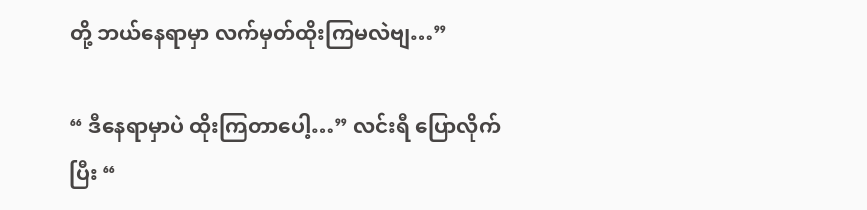တို့ ဘယ်နေရာမှာ လက်မှတ်ထိုးကြမလဲဗျ…”

“ ဒီနေရာမှာပဲ ထိုးကြတာပေါ့…” လင်းရီ ပြောလိုက်ပြီး “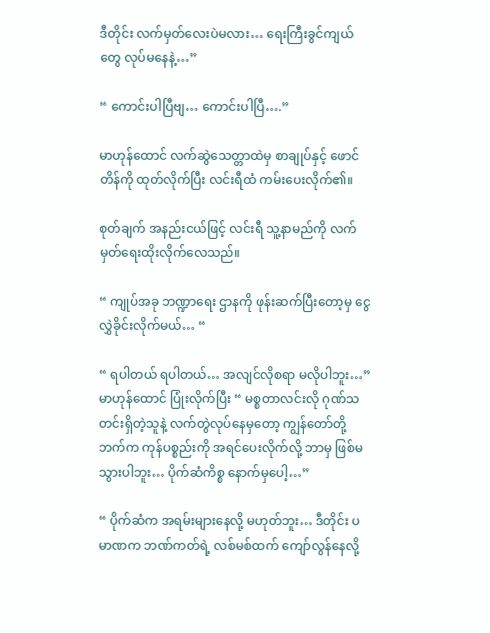ဒီတိုင်း လက်မှတ်လေးပဲမလား… ရေးကြီးခွင်ကျယ်တွေ လုပ်မနေနဲ့…”

“ ကောင်းပါပြီဗျ… ကောင်းပါပြီ….”

မာဟုန်ထောင် လက်ဆွဲသေတ္တာထဲမှ စာချုပ်နှင့် ဖောင်တိန်ကို ထုတ်လိုက်ပြီး လင်းရီထံ ကမ်းပေးလိုက်၏။

စုတ်ချက် အနည်းငယ်ဖြင့် လင်းရီ သူ့နာမည်ကို လက်မှတ်ရေးထိုးလိုက်လေသည်။

“ ကျုပ်အခု ဘဏ္ဍာရေး ဌာနကို ဖုန်းဆက်ပြီးတော့မှ ငွေလွှဲခိုင်းလိုက်မယ်… “

“ ရပါတယ် ရပါတယ်… အလျင်လိုစရာ မလိုပါဘူး…” မာဟုန်ထောင် ပြုံးလိုက်ပြီး “ မစ္စတာလင်းလို ဂုဏ်သတင်းရှိတဲ့သူနဲ့ လက်တွဲလုပ်နေမှတော့ ကျွန်တော်တို့ဘက်က ကုန်ပစ္စည်းကို အရင်ပေးလိုက်လို့ ဘာမှ ဖြစ်မသွားပါဘူး… ပိုက်ဆံကိစ္စ နောက်မှပေါ့…”

“ ပိုက်ဆံက အရမ်းများနေလို့ မဟုတ်ဘူး… ဒီတိုင်း ပမာဏက ဘဏ်ကတ်ရဲ့ လစ်မစ်ထက် ကျော်လွန်နေလို့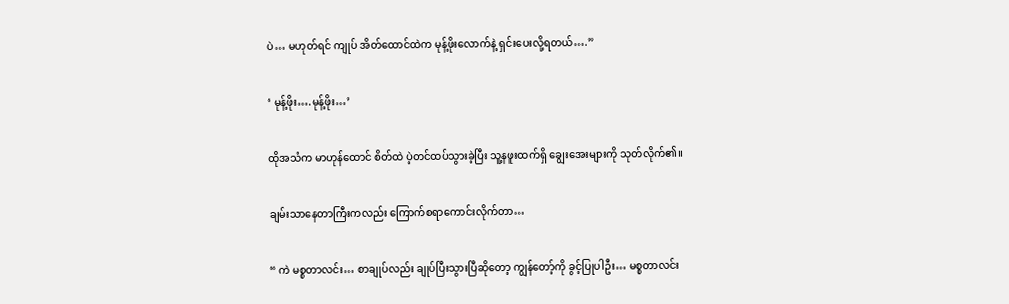ပဲ… မဟုတ်ရင် ကျုပ် အိတ်ထောင်ထဲက မုန့်ဖိုးလောက်နဲ့ ရှင်းပေးလို့ရတယ်….”

‘ မုန့်ဖိုး….မုန့်ဖိုး…’

ထိုအသံက မာဟုန်ထောင် စိတ်ထဲ ပဲ့တင်ထပ်သွားခဲ့ပြီး သူ့နဖူးထက်ရှိ ချွေးအေးများကို သုတ်လိုက်၏။

ချမ်းသာနေတာကြီးကလည်း ကြောက်စရာကောင်းလိုက်တာ…

“ ကဲ မစ္စတာလင်း… စာချုပ်လည်း ချုပ်ပြီးသွားပြီဆိုတော့ ကျွန်တော့်ကို ခွင့်ပြုပါဦး… မစ္စတာလင်း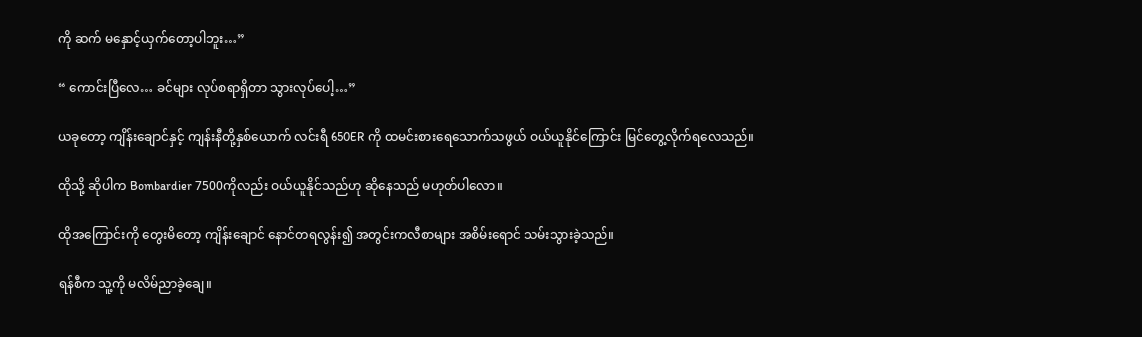ကို ဆက် မနှောင့်ယှက်တော့ပါဘူး…”

“ ကောင်းပြီလေ… ခင်များ လုပ်စရာရှိတာ သွားလုပ်ပေါ့…”

ယခုတော့ ကျိန်းချောင်နှင့် ကျန်းနီတို့နှစ်ယောက် လင်းရီ 650ER ကို ထမင်းစားရေသောက်သဖွယ် ဝယ်ယူနိုင်ကြောင်း မြင်တွေ့လိုက်ရလေသည်။

ထိုသို့ ဆိုပါက Bombardier 7500ကိုလည်း ဝယ်ယူနိုင်သည်ဟု ဆိုနေသည် မဟုတ်ပါလော။

ထိုအကြောင်းကို တွေးမိတော့ ကျိန်းချောင် နောင်တရလွန်း၍ အတွင်းကလီစာများ အစိမ်းရောင် သမ်းသွားခဲ့သည်။

ရန်စီက သူ့ကို မလိမ်ညာခဲ့ချေ။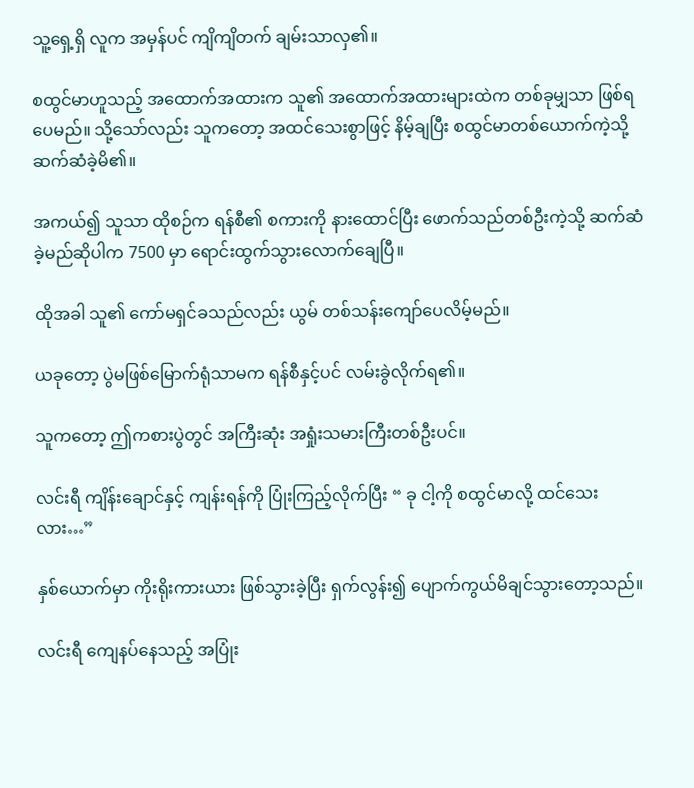သူ့ရှေ့ရှိ လူက အမှန်ပင် ကျိကျိတက် ချမ်းသာလှ၏။

စထွင်မာဟူသည့် အထောက်အထားက သူ၏ အထောက်အထားများထဲက တစ်ခုမျှသာ ဖြစ်ရပေမည်။ သို့သော်လည်း သူကတော့ အထင်သေးစွာဖြင့် နိမ့်ချပြီး စထွင်မာတစ်ယောက်ကဲ့သို့ ဆက်ဆံခဲ့မိ၏။

အကယ်၍ သူသာ ထိုစဉ်က ရန်စီ၏ စကားကို နားထောင်ပြီး ဖောက်သည်တစ်ဦးကဲ့သို့ ဆက်ဆံခဲ့မည်ဆိုပါက 7500 မှာ ရောင်းထွက်သွားလောက်ချေပြီ။

ထိုအခါ သူ၏ ကော်မရှင်ခသည်လည်း ယွမ် တစ်သန်းကျော်ပေလိမ့်မည်။

ယခုတော့ ပွဲမဖြစ်မြောက်ရုံသာမက ရန်စီနှင့်ပင် လမ်းခွဲလိုက်ရ၏။

သူကတော့ ဤကစားပွဲတွင် အကြီးဆုံး အရှုံးသမားကြီးတစ်ဦးပင်။

လင်းရီ ကျိန်းချောင်နှင့် ကျန်းရန်ကို ပြုံးကြည့်လိုက်ပြီး “ ခု ငါ့ကို စထွင်မာလို့ ထင်သေးလား…”

နှစ်ယောက်မှာ ကိုးရိုးကားယား ဖြစ်သွားခဲ့ပြီး ရှက်လွန်း၍ ပျောက်ကွယ်မိချင်သွားတော့သည်။

လင်းရီ ကျေနပ်နေသည့် အပြုံး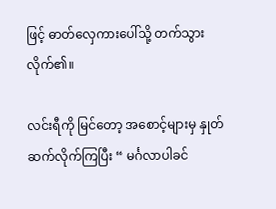ဖြင့် ဓာတ်လှေကားပေါ်သို့ တက်သွားလိုက်၏။

လင်းရီကို မြင်တော့ အစောင့်များမှ နှုတ်ဆက်လိုက်ကြပြီး “ မင်္ဂလာပါခင်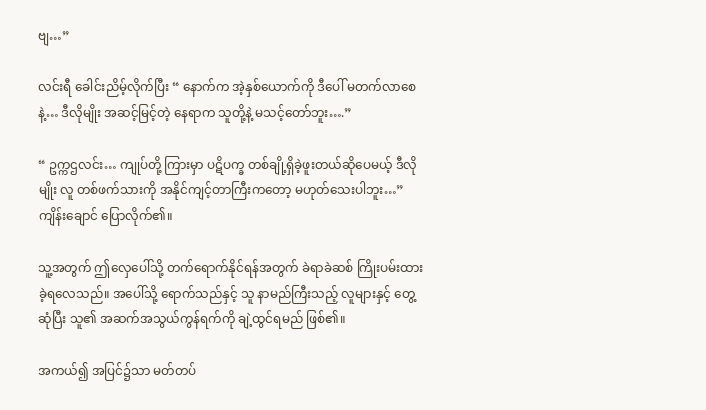ဗျ…”

လင်းရီ ခေါင်းညိမ့်လိုက်ပြီး “ နောက်က အဲ့နှစ်ယောက်ကို ဒီပေါ် မတက်လာစေနဲ့… ဒီလိုမျိုး အဆင့်မြင့်တဲ့ နေရာက သူတို့နဲ့ မသင့်တော်ဘူး….”

“ ဥက္ကဌလင်း… ကျုပ်တို့ ကြားမှာ ပဋိပက္ခ တစ်ချို့ရှိခဲ့ဖူးတယ်ဆိုပေမယ့် ဒီလိုမျိုး လူ တစ်ဖက်သားကို အနိုင်ကျင့်တာကြီးကတော့ မဟုတ်သေးပါဘူး…” ကျိန်းချောင် ပြောလိုက်၏။

သူ့အတွက် ဤလှေပေါ်သို့ တက်ရောက်နိုင်ရန်အတွက် ခဲရာခဲဆစ် ကြိုးပမ်းထားခဲ့ရလေသည်။ အပေါ်သို့ ရောက်သည်နှင့် သူ နာမည်ကြီးသည့် လူများနှင့် တွေ့ဆုံပြီး သူ၏ အဆက်အသွယ်ကွန်ရက်ကို ချဲ့ထွင်ရမည် ဖြစ်၏။

အကယ်၍ အပြင်၌သာ မတ်တပ်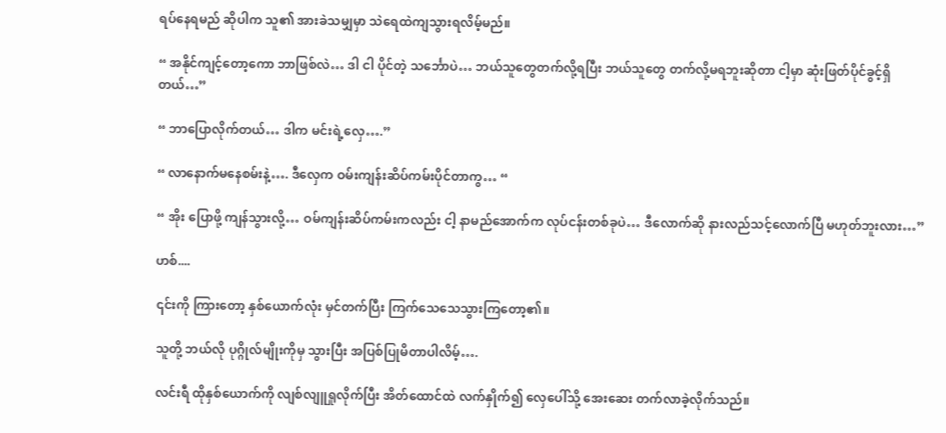ရပ်နေရမည် ဆိုပါက သူ၏ အားခဲသမျှမှာ သဲရေထဲကျသွားရလိမ့်မည်။

“ အနိုင်ကျင့်တော့‌ကော ဘာဖြစ်လဲ… ဒါ ငါ ပိုင်တဲ့ သင်္ဘောပဲ… ဘယ်သူတွေတက်လို့ရပြီး ဘယ်သူတွေ တက်လို့မရဘူးဆိုတာ ငါ့မှာ ဆုံးဖြတ်ပိုင်ခွင့်ရှိတယ်…”

“ ဘာပြောလိုက်တယ်… ဒါက မင်းရဲ့လှေ….”

“ လာနောက်မနေစမ်းနဲ့…. ဒီလှေက ဝမ်းကျန်းဆိပ်ကမ်းပိုင်တာကွ… “

“ အိုး ပြောဖို့ ကျန်သွားလို့… ဝမ်ကျန်းဆိပ်ကမ်းကလည်း ငါ့ နာမည်အောက်က လုပ်ငန်းတစ်ခုပဲ… ဒီလောက်ဆို နားလည်သင့်လောက်ပြီ မဟုတ်ဘူးလား…”

ဟစ်....

၎င်းကို ကြားတော့ နှစ်ယောက်လုံး မှင်တက်ပြီး ကြက်သေသေသွားကြတော့၏။

သူတို့ ဘယ်လို ပုဂ္ဂိုလ်မျိုးကိုမှ သွားပြီး အပြစ်ပြုမိတာပါလိမ့်….

လင်းရီ ထိုနှစ်ယောက်ကို လျစ်လျူရှုလိုက်ပြီး အိတ်ထောင်ထဲ လက်နှိုက်၍ လှေပေါ်သို့ အေးဆေး တက်လာခဲ့လိုက်သည်။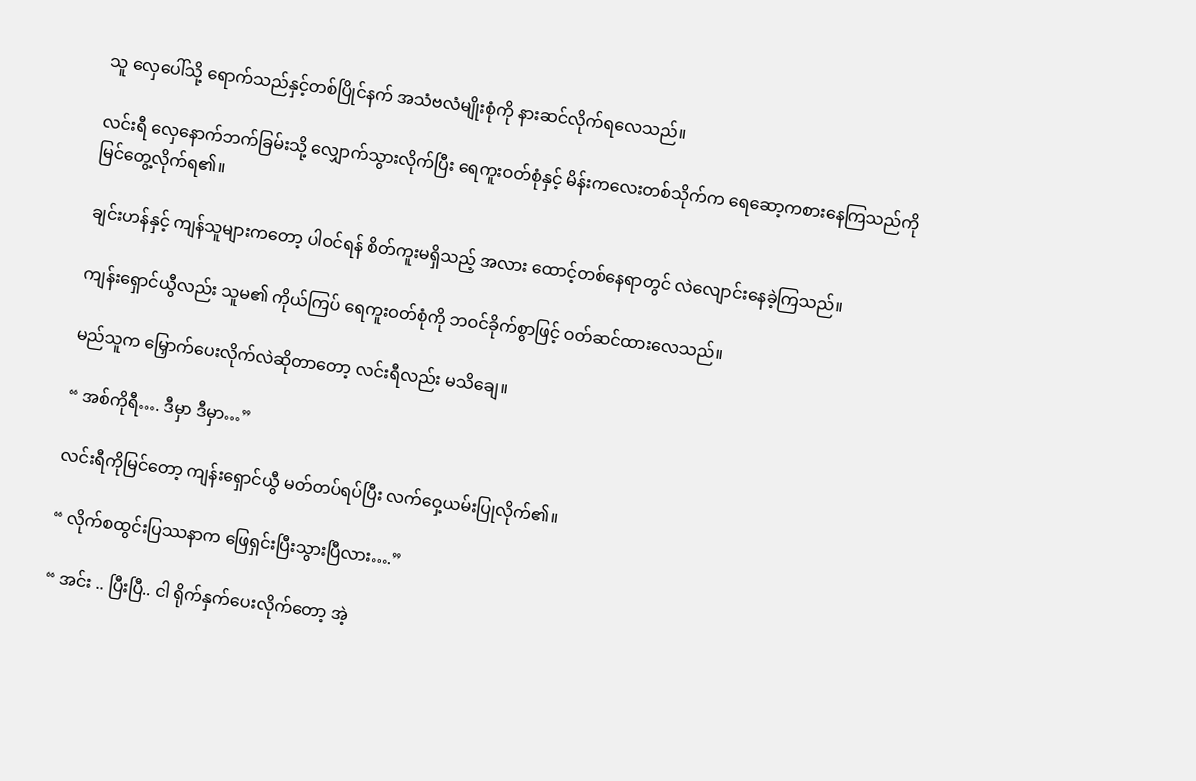သူ လှေပေါ်သို့ ရောက်သည်နှင့်တစ်ပြိုင်နက် အသံဗလံမျိုးစုံကို နားဆင်လိုက်ရလေသည်။

လင်းရီ လှေနောက်ဘက်ခြမ်းသို့ လျှောက်သွားလိုက်ပြီး ရေကူးဝတ်စုံနှင့် မိန်းကလေးတစ်သိုက်က ရေဆော့ကစားနေကြသည်ကို မြင်တွေ့လိုက်ရ၏။

ချင်းဟန်နှင့် ကျန်သူများကတော့ ပါဝင်ရန် စိတ်ကူးမရှိသည့် အလား ထောင့်တစ်နေရာတွင် လဲလျောင်းနေခဲ့ကြသည်။

ကျန်းရှောင်ယွီလည်း သူမ၏ ကိုယ်ကြပ် ရေကူးဝတ်စုံကို ဘဝင်ခိုက်စွာဖြင့် ဝတ်ဆင်ထားလေသည်။

မည်သူက မြှောက်ပေးလိုက်လဲဆိုတာတော့ လင်းရီလည်း မသိချေ။

“ အစ်ကိုရီ…. ဒီမှာ ဒီမှာ…”

လင်းရီကိုမြင်တော့ ကျန်းရှောင်ယွီ မတ်တပ်ရပ်ပြီး လက်ဝှေ့ယမ်းပြုလိုက်၏။

“ လိုက်စထွင်းပြဿနာက ဖြေရှင်းပြီးသွားပြီလား….”

“ အင်း .. ပြီးပြီ.. ငါ ရိုက်နှက်ပေးလိုက်တော့ အဲ့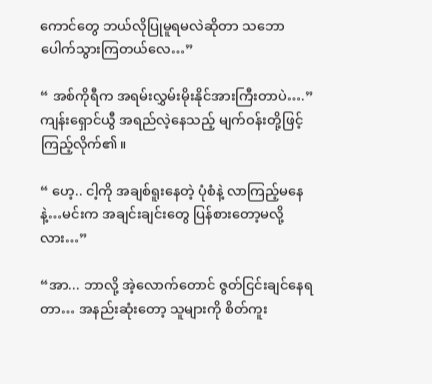ကောင်တွေ ဘယ်လိုပြုမူရမလဲဆိုတာ သဘောပေါက်သွားကြတယ်လေ…”

“ အစ်ကိုရီက အရမ်းလွှမ်းမိုးနိုင်အားကြီးတာပဲ….” ကျန်းရှောင်ယွီ အရည်လဲ့နေသည့် မျက်ဝန်းတို့ဖြင့် ကြည့်လိုက်၏။

“ ဟေ့.. ငါ့ကို အချစ်ရူးနေတဲ့ ပုံစံနဲ့ လာကြည့်မနေနဲ့…မင်းက အချင်းချင်းတွေ ပြန်စားတော့မလို့လား…”

“အာ... ဘာလို့ အဲ့လောက်တောင် ဇွတ်ငြင်းချင်နေရတာ… အနည်းဆုံးတော့ သူများကို စိတ်ကူး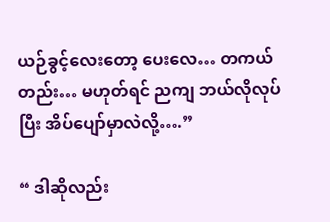ယဉ်ခွင့်လေးတော့ ပေးလေ… တကယ်တည်း… မဟုတ်ရင် ညကျ ဘယ်လိုလုပ်ပြီး အိပ်ပျော်မှာလဲလို့….”

“ ဒါဆိုလည်း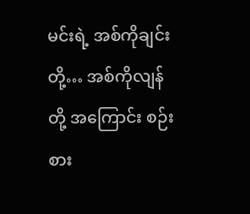မင်းရဲ့ အစ်ကိုချင်းတို့… အစ်ကိုလျန်တို့ အကြောင်း စဉ်းစား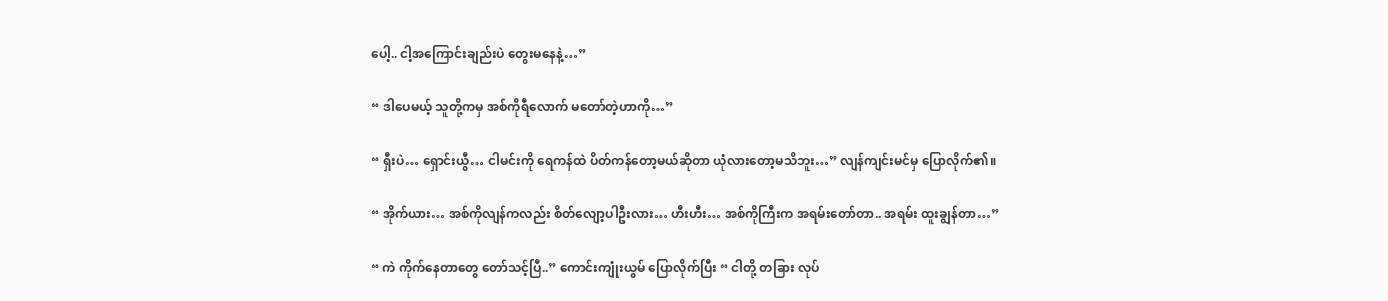ပေါ့.. ငါ့အကြောင်းချည်းပဲ တွေးမနေနဲ့…”

“ ဒါပေမယ့် သူတို့ကမှ အစ်ကိုရီလောက် မတော်တဲ့ဟာကို…”

“ ရှီးပဲ… ရှောင်းယွီ… ငါမင်းကို ရေကန်ထဲ ပိတ်ကန်တော့မယ်ဆိုတာ ယုံလားတော့မသိဘူး…” လျန်ကျင်းမင်မှ ပြောလိုက်၏။

“ အိုက်ယား… အစ်ကိုလျန်ကလည်း စိတ်လျော့ပါဦးလား… ဟီးဟီး… အစ်ကိုကြီးက အရမ်းတော်တာ.. အရမ်း ထူးချွန်တာ…”

“ ကဲ ကိုက်နေတာတွေ တော်သင့်ပြီ..” ကောင်းကျုံးယွမ် ပြောလိုက်ပြီး “ ငါတို့ တခြား လုပ်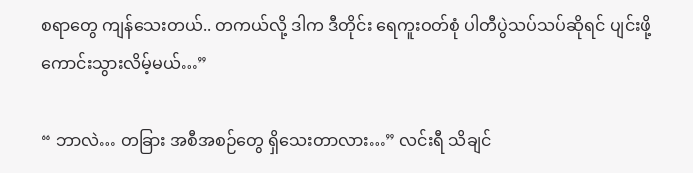စရာတွေ ကျန်သေးတယ်.. တကယ်လို့ ဒါက ဒီတိုင်း ရေကူးဝတ်စုံ ပါတီပွဲသပ်သပ်ဆိုရင် ပျင်းဖို့ ကောင်းသွားလိမ့်မယ်…”

“ ဘာလဲ… တခြား အစီအစဉ်တွေ ရှိသေးတာလား…” လင်းရီ သိချင်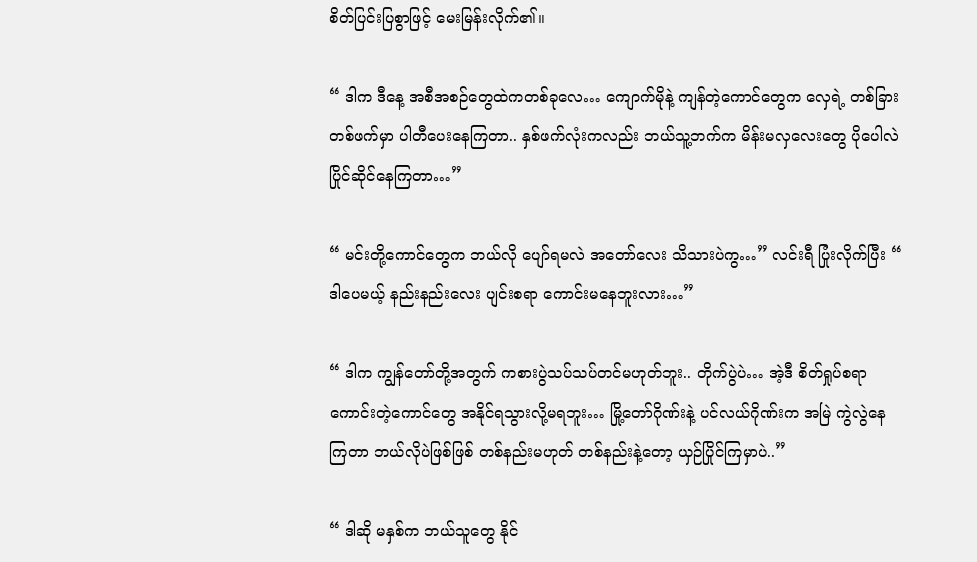စိတ်ပြင်းပြစွာဖြင့် မေးမြန်းလိုက်၏။

“ ဒါက ဒီနေ့ အစီအစဉ်တွေထဲကတစ်ခုလေ… ကျောက်မိုနဲ့ ကျန်တဲ့ကောင်တွေက လှေရဲ့ တစ်ခြားတစ်ဖက်မှာ ပါတီပေးနေကြတာ.. နှစ်ဖက်လုံးကလည်း ဘယ်သူ့ဘက်က မိန်းမလှလေးတွေ ပိုပေါလဲ ပြိုင်ဆိုင်နေကြတာ…”

“ မင်းတို့ကောင်တွေက ဘယ်လို ပျော်ရမလဲ အတော်လေး သိသားပဲကွ…” လင်းရီ ပြုံးလိုက်ပြီး “ ဒါပေမယ့် နည်းနည်းလေး ပျင်းစရာ ကောင်းမနေဘူးလား…”

“ ဒါက ကျွန်တော်တို့အတွက် ကစားပွဲသပ်သပ်တင်မဟုတ်ဘူး.. တိုက်ပွဲပဲ… အဲ့ဒီ စိတ်ရှုပ်စရာ ကောင်းတဲ့ကောင်တွေ အနိုင်ရသွားလို့မရဘူး… မြို့တော်ဂိုဏ်းနဲ့ ပင်လယ်ဂိုဏ်းက အမြဲ ကွဲလွဲနေကြတာ ဘယ်လိုပဲဖြစ်ဖြစ် တစ်နည်းမဟုတ် တစ်နည်းနဲ့တော့ ယှဉ်ပြိုင်ကြမှာပဲ..”

“ ဒါဆို မနှစ်က ဘယ်သူတွေ နိုင်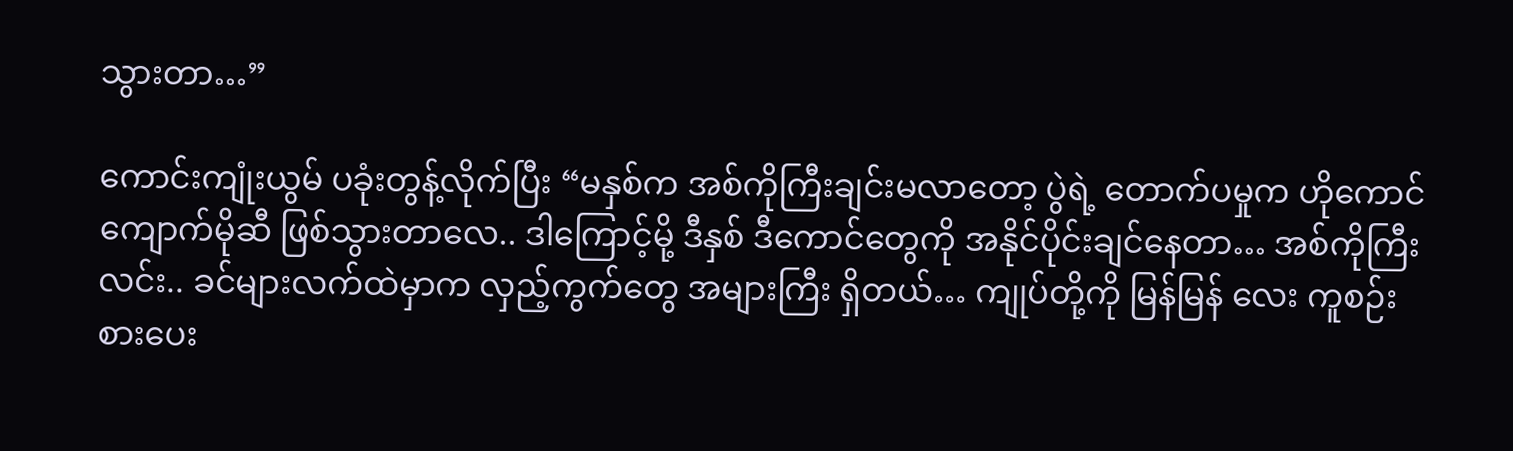သွားတာ…”

ကောင်းကျုံးယွမ် ပခုံးတွန့်လိုက်ပြီး “မနှစ်က အစ်ကိုကြီးချင်းမလာတော့ ပွဲရဲ့ တောက်ပမှုက ဟိုကောင် ကျောက်မိုဆီ ဖြစ်သွားတာလေ.. ဒါကြောင့်မို့ ဒီနှစ် ဒီကောင်တွေကို အနိုင်ပိုင်းချင်နေတာ… အစ်ကိုကြီးလင်း.. ခင်များလက်ထဲမှာက လှည့်ကွက်တွေ အများကြီး ရှိတယ်… ကျုပ်တို့ကို မြန်မြန် လေး ကူစဉ်းစားပေး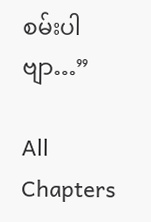စမ်းပါဗျာ…”

All Chapters